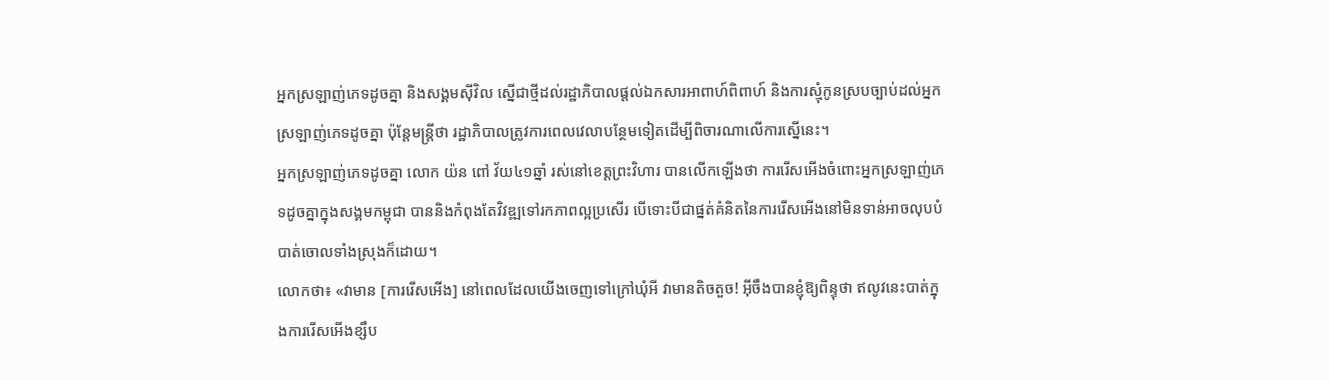អ្នកស្រឡាញ់ភេទដូចគ្នា និងសង្គមស៊ីវិល ស្នើជាថ្មីដល់រដ្ឋាភិបាលផ្តល់ឯកសារអាពាហ៍ពិពាហ៍ និងការស្មុំកូនស្របច្បាប់ដល់អ្នកស្រឡាញ់ភេទដូចគ្នា ប៉ុន្តែមន្ត្រីថា រដ្ឋាភិបាលត្រូវការពេលវេលាបន្ថែមទៀតដើម្បីពិចារណាលើការស្នើនេះ។
អ្នកស្រឡាញ់ភេទដូចគ្នា លោក យ៉ន ពៅ វ័យ៤១ឆ្នាំ រស់នៅខេត្តព្រះវិហារ បានលើកឡើងថា ការរើសអើងចំពោះអ្នកស្រឡាញ់ភេទដូចគ្នាក្នុងសង្គមកម្ពុជា បាននិងកំពុងតែវិវឌ្ឍទៅរកភាពល្អប្រសើរ បើទោះបីជាផ្នត់គំនិតនៃការរើសអើងនៅមិនទាន់អាចលុបបំបាត់ចោលទាំងស្រុងក៏ដោយ។
លោកថា៖ «វាមាន [ការរើសអើង] នៅពេលដែលយើងចេញទៅក្រៅឃុំអី វាមានតិចតួច! អ៊ីចឹងបានខ្ញុំឱ្យពិន្ទុថា ឥលូវនេះបាត់ក្នុងការរើសអើងខ្សឹប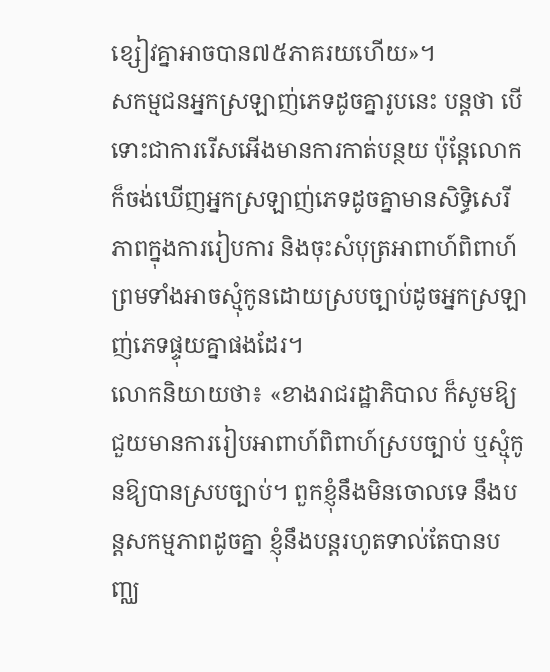ខ្សៀវគ្នាអាចបាន៧៥ភាគរយហើយ»។
សកម្មជនអ្នកស្រឡាញ់ភេទដូចគ្នារូបនេះ បន្តថា បើទោះជាការរើសអើងមានការកាត់បន្ថយ ប៉ុន្តែលោកក៏ចង់ឃើញអ្នកស្រឡាញ់ភេទដូចគ្នាមានសិទ្ធិសេរីភាពក្នុងការរៀបការ និងចុះសំបុត្រអាពាហ៍ពិពាហ៍ ព្រមទាំងអាចស្មុំកូនដោយស្របច្បាប់ដូចអ្នកស្រឡាញ់ភេទផ្ទុយគ្នាផងដែរ។
លោកនិយាយថា៖ «ខាងរាជរដ្ឋាភិបាល ក៏សូមឱ្យជួយមានការរៀបអាពាហ៍ពិពាហ៍ស្របច្បាប់ ឬស្មុំកូនឱ្យបានស្របច្បាប់។ ពួកខ្ញុំនឹងមិនចោលទេ នឹងបន្តសកម្មភាពដូចគ្នា ខ្ញុំនឹងបន្តរហូតទាល់តែបានបញ្ឈ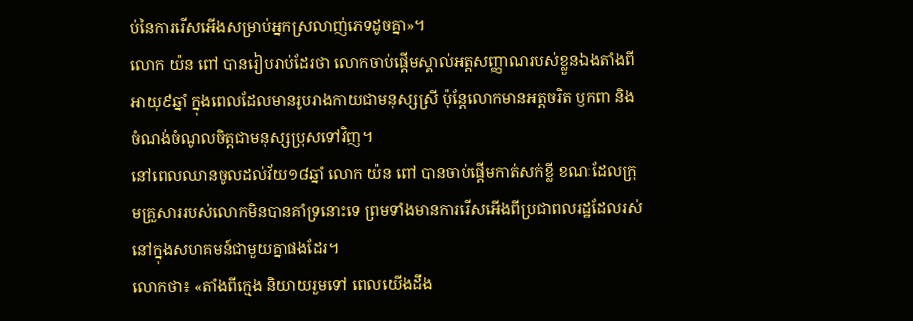ប់នៃការរើសអើងសម្រាប់អ្នកស្រលាញ់ភេទដូចគ្នា»។
លោក យ៉ន ពៅ បានរៀបរាប់ដែរថា លោកចាប់ផ្តើមស្គាល់អត្តសញ្ញាណរបស់ខ្លួនឯងតាំងពីអាយុ៩ឆ្នាំ ក្នុងពេលដែលមានរូបរាងកាយជាមនុស្សស្រី ប៉ុន្តែលោកមានអត្តចរិត ឫកពា និងចំណង់ចំណូលចិត្តជាមនុស្សប្រុសទៅវិញ។
នៅពេលឈានចូលដល់វ័យ១៨ឆ្នាំ លោក យ៉ន ពៅ បានចាប់ផ្តើមកាត់សក់ខ្លី ខណៈដែលក្រុមគ្រួសាររបស់លោកមិនបានគាំទ្រនោះទេ ព្រមទាំងមានការរើសអើងពីប្រជាពលរដ្ឋដែលរស់នៅក្នុងសហគមន៍ជាមួយគ្នាផងដែរ។
លោកថា៖ «តាំងពីក្មេង និយាយរួមទៅ ពេលយើងដឹង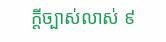ក្តីច្បាស់លាស់ ៩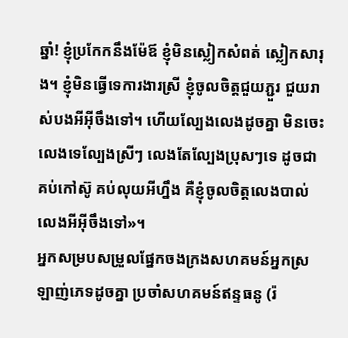ឆ្នាំ! ខ្ញុំប្រកែកនឹងម៉ែឪ ខ្ញុំមិនស្លៀកសំពត់ ស្លៀកសារុង។ ខ្ញុំមិនធ្វើទេការងារស្រី ខ្ញុំចូលចិត្តជួយភ្ជួរ ជួយរាស់បងអីអ៊ីចឹងទៅ។ ហើយល្បែងលេងដូចគ្នា មិនចេះលេងទេល្បែងស្រីៗ លេងតែល្បែងប្រុសៗទេ ដូចជាគប់កៅស៊ូ គប់លុយអីហ្នឹង គឺខ្ញុំចូលចិត្តលេងបាល់លេងអីអ៊ីចឹងទៅ»។
អ្នកសម្របសម្រួលផ្នែកចងក្រងសហគមន៍អ្នកស្រឡាញ់ភេទដូចគ្នា ប្រចាំសហគមន៍ឥន្ទធនូ (រ៉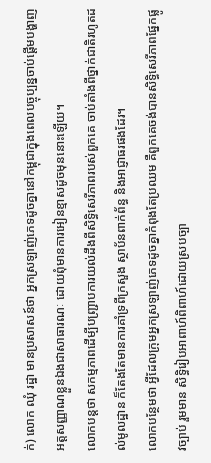ក់) លោក ឈុំ រដ្ឋា មានប្រសាសន៍ថា អ្នកស្រឡាញ់ភេទដូចគ្នានៅកម្ពុជាក្នុងពេលបច្ចុប្បន្នចាប់ផ្តើមបង្ហាញអត្តសញ្ញាណខ្លួនឯងជាសាធារណៈ ដោយពុំមានការអៀនខ្មាសដូចមុននោះឡើយ។
លោកបន្តថា សកម្មភាពដើម្បីបញ្រ្ជាបការយល់ដឹងពីសិទ្ធិសេរីភាពរបស់ពួកគេ ចាប់តាំងពីថ្នាក់ជាតិរហូតដល់មូលដ្ឋាន ក៏តែងតែមានការគាំទ្រពីក្រសួង ស្ថាប័នពាក់ព័ន្ធ និងអាជ្ញាធរផងដែរ។
លោកបន្ថែមថា អ្វីដែលក្រុមអ្នកស្រឡាញ់ភេទដូចគ្នាកំពុងតែប្រឈម គឺពួកគេចង់បានសិទ្ធិសេរីភាពផ្នែកផ្លូវច្បាប់ រួមមាន សិទ្ធិរៀបអាពាហ៍ពិពាហ៍ដោយស្របច្បា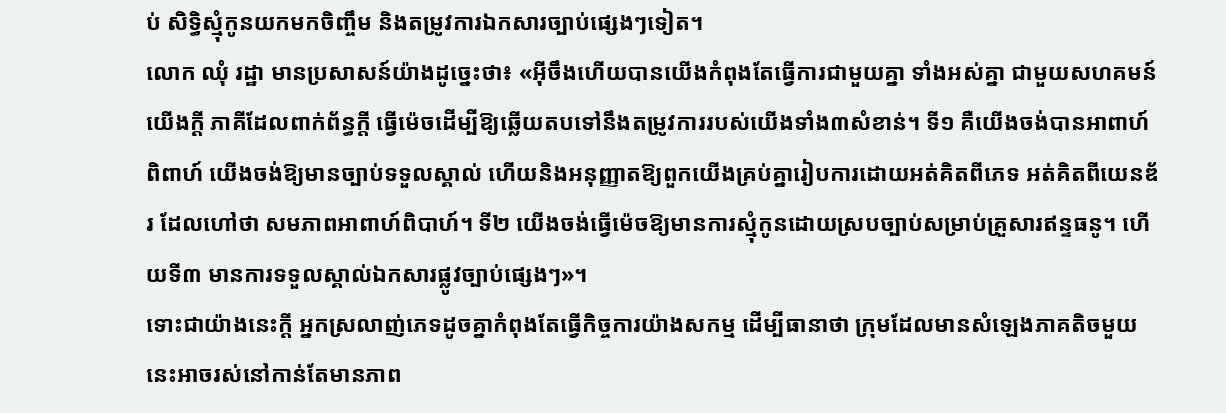ប់ សិទ្ធិស្មុំកូនយកមកចិញ្ចឹម និងតម្រូវការឯកសារច្បាប់ផ្សេងៗទៀត។
លោក ឈុំ រដ្ឋា មានប្រសាសន៍យ៉ាងដូច្នេះថា៖ «អ៊ីចឹងហើយបានយើងកំពុងតែធ្វើការជាមួយគ្នា ទាំងអស់គ្នា ជាមួយសហគមន៍យើងក្តី ភាគីដែលពាក់ព័ន្ធក្តី ធ្វើម៉េចដើម្បីឱ្យឆ្លើយតបទៅនឹងតម្រូវការរបស់យើងទាំង៣សំខាន់។ ទី១ គឺយើងចង់បានអាពាហ៍ពិពាហ៍ យើងចង់ឱ្យមានច្បាប់ទទួលស្គាល់ ហើយនិងអនុញ្ញាតឱ្យពួកយើងគ្រប់គ្នារៀបការដោយអត់គិតពីភេទ អត់គិតពីយេនឌ័រ ដែលហៅថា សមភាពអាពាហ៍ពិបាហ៍។ ទី២ យើងចង់ធ្វើម៉េចឱ្យមានការស្មុំកូនដោយស្របច្បាប់សម្រាប់គ្រួសារឥន្ទធនូ។ ហើយទី៣ មានការទទួលស្គាល់ឯកសារផ្លូវច្បាប់ផ្សេងៗ»។
ទោះជាយ៉ាងនេះក្តី អ្នកស្រលាញ់ភេទដូចគ្នាកំពុងតែធ្វើកិច្ចការយ៉ាងសកម្ម ដើម្បីធានាថា ក្រុមដែលមានសំឡេងភាគតិចមួយនេះអាចរស់នៅកាន់តែមានភាព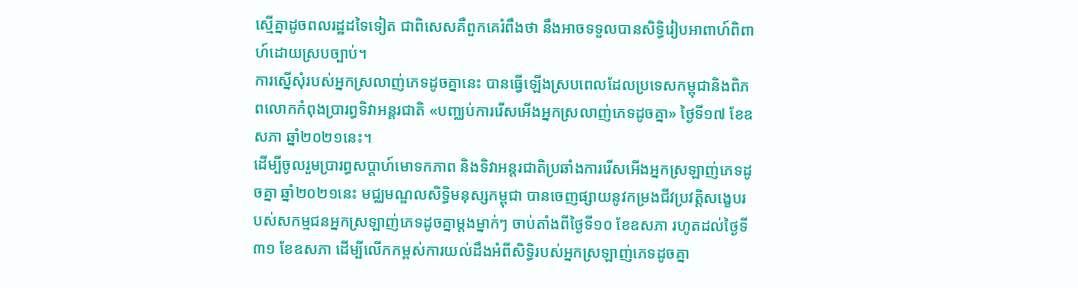ស្មើគ្នាដូចពលរដ្ឋដទៃទៀត ជាពិសេសគឺពួកគេរំពឹងថា នឹងអាចទទួលបានសិទ្ធិរៀបអាពាហ៍ពិពាហ៍ដោយស្របច្បាប់។
ការស្នើសុំរបស់អ្នកស្រលាញ់ភេទដូចគ្នានេះ បានធ្វើឡើងស្របពេលដែលប្រទេសកម្ពុជានិងពិភពលោកកំពុងប្រារព្ធទិវាអន្តរជាតិ «បញ្ឈប់ការរើសអើងអ្នកស្រលាញ់ភេទដូចគ្នា» ថ្ងៃទី១៧ ខែឧសភា ឆ្នាំ២០២១នេះ។
ដើម្បីចូលរួមប្រារព្ធសប្តាហ៍មោទកភាព និងទិវាអន្តរជាតិប្រឆាំងការរើសអើងអ្នកស្រឡាញ់ភេទដូចគ្នា ឆ្នាំ២០២១នេះ មជ្ឈមណ្ឌលសិទ្ធិមនុស្សកម្ពុជា បានចេញផ្សាយនូវកម្រងជីវប្រវត្តិសង្ខេបរបស់សកម្មជនអ្នកស្រឡាញ់ភេទដូចគ្នាម្តងម្នាក់ៗ ចាប់តាំងពីថ្ងៃទី១០ ខែឧសភា រហូតដល់ថ្ងៃទី៣១ ខែឧសភា ដើម្បីលើកកម្ពស់ការយល់ដឹងអំពីសិទ្ធិរបស់អ្នកស្រឡាញ់ភេទដូចគ្នា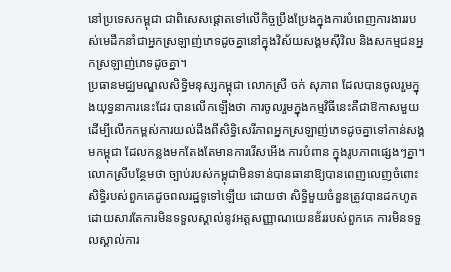នៅប្រទេសកម្ពុជា ជាពិសេសផ្តោតទៅលើកិច្ចប្រឹងប្រែងក្នុងការបំពេញការងាររបស់មេដឹកនាំជាអ្នកស្រឡាញ់ភេទដូចគ្នានៅក្នុងវិស័យសង្គមស៊ីវិល និងសកម្មជនអ្នកស្រឡាញ់ភេទដូចគ្នា។
ប្រធានមជ្ឈមណ្ឌលសិទ្ធិមនុស្សកម្ពុជា លោកស្រី ចក់ សុភាព ដែលបានចូលរួមក្នុងយុទ្ធនាការនេះដែរ បានលើកឡើងថា ការចូលរួមក្នុងកម្មវិធីនេះគឺជាឱកាសមួយដើម្បីលើកកម្ពស់ការយល់ដឹងពីសិទ្ធិសេរីភាពអ្នកស្រឡាញ់ភេទដូចគ្នាទៅកាន់សង្គមកម្ពុជា ដែលកន្លងមកតែងតែមានការរើសអើង ការបំពាន ក្នុងរូបភាពផ្សេងៗគ្នា។
លោកស្រីបន្ថែមថា ច្បាប់របស់កម្ពុជាមិនទាន់បានធានាឱ្យបានពេញលេញចំពោះសិទ្ធិរបស់ពួកគេដូចពលរដ្ឋទូទៅឡើយ ដោយថា សិទ្ធិមួយចំនួនត្រូវបានដកហូតដោយសារតែការមិនទទួលស្គាល់នូវអត្តសញ្ញាណយេនឌ័ររបស់ពួកគេ ការមិនទទួលស្គាល់ការ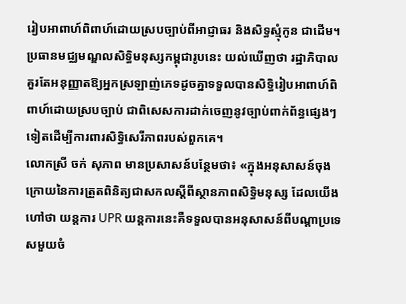រៀបអាពាហ៍ពិពាហ៍ដោយស្របច្បាប់ពីអាជ្ញាធរ និងសិទ្ធស្មុំកូន ជាដើម។
ប្រធានមជ្ឈមណ្ឌលសិទ្ធិមនុស្សកម្ពុជារូបនេះ យល់ឃើញថា រដ្ឋាភិបាលគួរតែអនុញ្ញាតឱ្យអ្នកស្រឡាញ់ភេទដូចគ្នាទទួលបានសិទ្ធិរៀបអាពាហ៍ពិពាហ៍ដោយស្របច្បាប់ ជាពិសេសការដាក់ចេញនូវច្បាប់ពាក់ព័ន្ធផ្សេងៗទៀតដើម្បីការពារសិទ្ធិសេរីភាពរបស់ពួកគេ។
លោកស្រី ចក់ សុភាព មានប្រសាសន៍បន្ថែមថា៖ «ក្នុងអនុសាសន៍ចុងក្រោយនៃការត្រួតពិនិត្យជាសកលស្តីពីស្ថានភាពសិទ្ធិមនុស្ស ដែលយើងហៅថា យន្តការ UPR យន្តការនេះគឺទទួលបានអនុសាសន៍ពីបណ្តាប្រទេសមួយចំ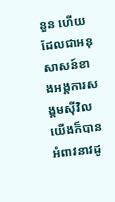នួន ហើយដែលជាអនុសាសន៍ខាងអង្គការសង្គមស៊ីវិលយើងក៏បានអំពាវនាវដូ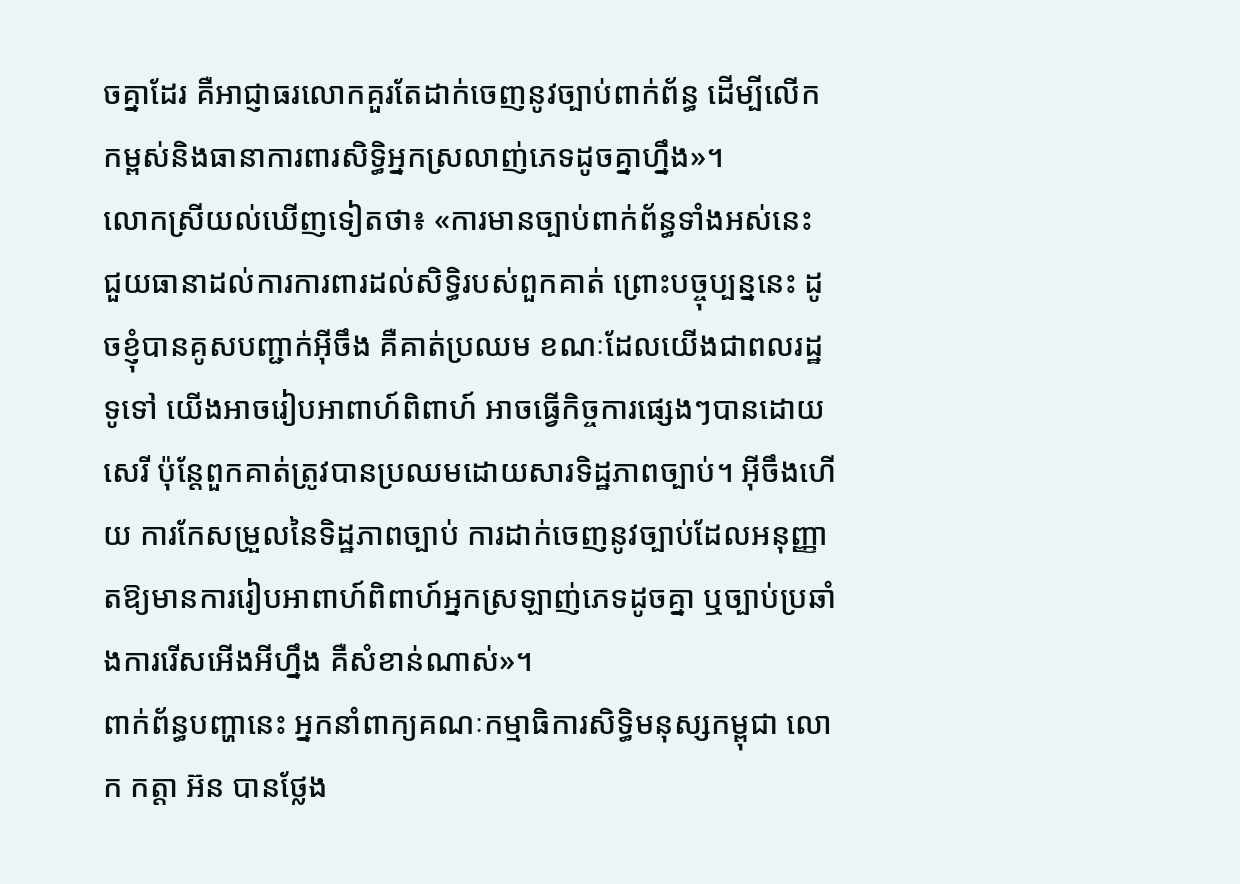ចគ្នាដែរ គឺអាជ្ញាធរលោកគួរតែដាក់ចេញនូវច្បាប់ពាក់ព័ន្ធ ដើម្បីលើកកម្ពស់និងធានាការពារសិទ្ធិអ្នកស្រលាញ់ភេទដូចគ្នាហ្នឹង»។
លោកស្រីយល់ឃើញទៀតថា៖ «ការមានច្បាប់ពាក់ព័ន្ធទាំងអស់នេះ ជួយធានាដល់ការការពារដល់សិទ្ធិរបស់ពួកគាត់ ព្រោះបច្ចុប្បន្ននេះ ដូចខ្ញុំបានគូសបញ្ជាក់អ៊ីចឹង គឺគាត់ប្រឈម ខណៈដែលយើងជាពលរដ្ឋទូទៅ យើងអាចរៀបអាពាហ៍ពិពាហ៍ អាចធ្វើកិច្ចការផ្សេងៗបានដោយសេរី ប៉ុន្តែពួកគាត់ត្រូវបានប្រឈមដោយសារទិដ្ឋភាពច្បាប់។ អ៊ីចឹងហើយ ការកែសម្រួលនៃទិដ្ឋភាពច្បាប់ ការដាក់ចេញនូវច្បាប់ដែលអនុញ្ញាតឱ្យមានការរៀបអាពាហ៍ពិពាហ៍អ្នកស្រឡាញ់ភេទដូចគ្នា ឬច្បាប់ប្រឆាំងការរើសអើងអីហ្នឹង គឺសំខាន់ណាស់»។
ពាក់ព័ន្ធបញ្ហានេះ អ្នកនាំពាក្យគណៈកម្មាធិការសិទ្ធិមនុស្សកម្ពុជា លោក កត្តា អ៊ន បានថ្លែង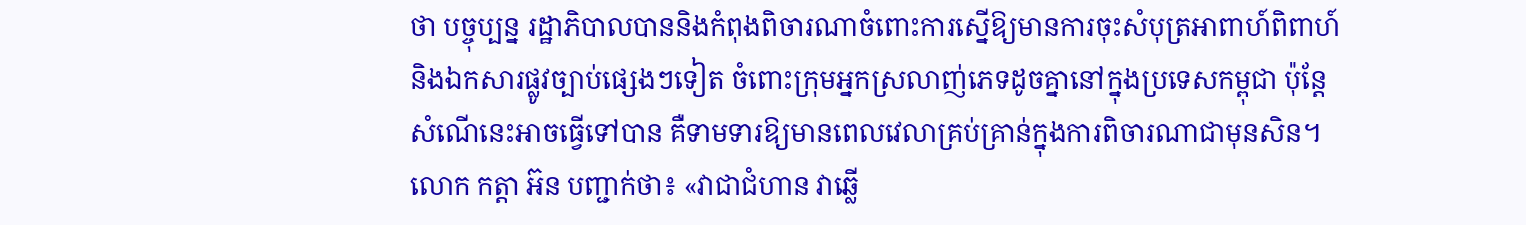ថា បច្ចុប្បន្ន រដ្ឋាភិបាលបាននិងកំពុងពិចារណាចំពោះការស្នើឱ្យមានការចុះសំបុត្រអាពាហ៍ពិពាហ៍ និងឯកសារផ្លូវច្បាប់ផ្សេងៗទៀត ចំពោះក្រុមអ្នកស្រលាញ់ភេទដូចគ្នានៅក្នុងប្រទេសកម្ពុជា ប៉ុន្តែសំណើនេះអាចធ្វើទៅបាន គឺទាមទារឱ្យមានពេលវេលាគ្រប់គ្រាន់ក្នុងការពិចារណាជាមុនសិន។
លោក កត្តា អ៊ន បញ្ជាក់ថា៖ «វាជាជំហាន វាឆ្លើ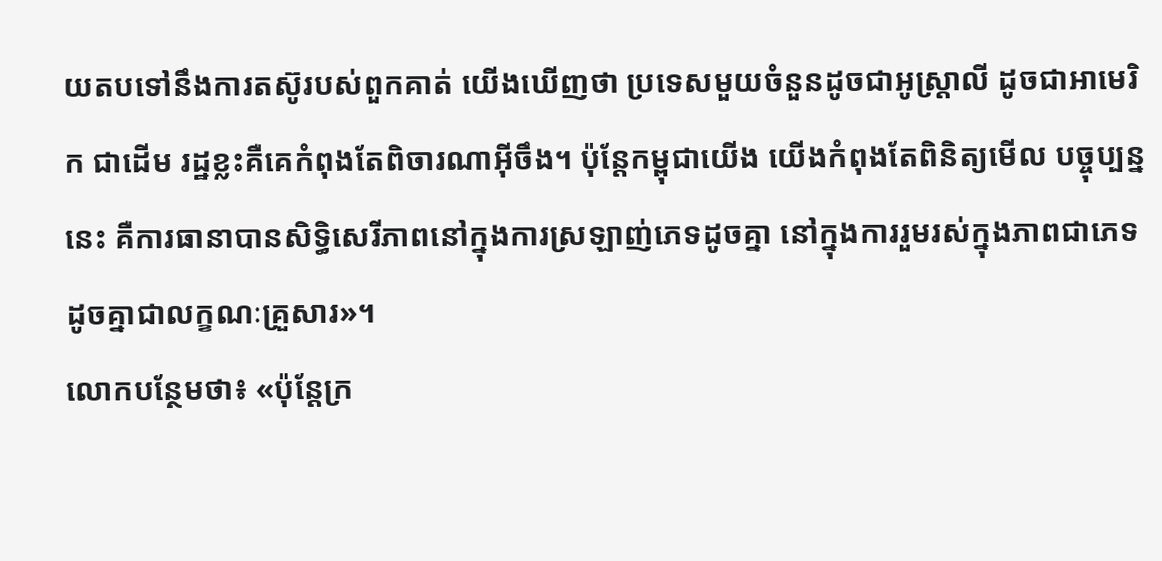យតបទៅនឹងការតស៊ូរបស់ពួកគាត់ យើងឃើញថា ប្រទេសមួយចំនួនដូចជាអូស្រ្តាលី ដូចជាអាមេរិក ជាដើម រដ្ឋខ្លះគឺគេកំពុងតែពិចារណាអ៊ីចឹង។ ប៉ុន្តែកម្ពុជាយើង យើងកំពុងតែពិនិត្យមើល បច្ចុប្បន្ននេះ គឺការធានាបានសិទ្ធិសេរីភាពនៅក្នុងការស្រឡាញ់ភេទដូចគ្នា នៅក្នុងការរួមរស់ក្នុងភាពជាភេទដូចគ្នាជាលក្ខណៈគ្រួសារ»។
លោកបន្ថែមថា៖ «ប៉ុន្តែក្រ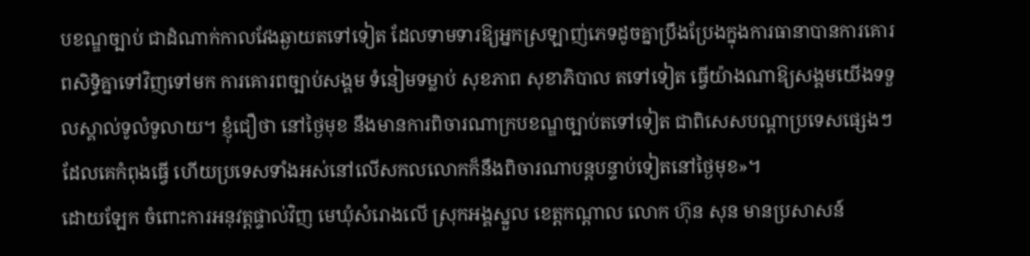បខណ្ឌច្បាប់ ជាដំណាក់កាលវែងឆ្ងាយតទៅទៀត ដែលទាមទារឱ្យអ្នកស្រឡាញ់ភេទដូចគ្នាប្រឹងប្រែងក្នុងការធានាបានការគោរពសិទ្ធិគ្នាទៅវិញទៅមក ការគោរពច្បាប់សង្គម ទំនៀមទម្លាប់ សុខភាព សុខាភិបាល តទៅទៀត ធ្វើយ៉ាងណាឱ្យសង្គមយើងទទួលស្គាល់ទូលំទូលាយ។ ខ្ញុំជឿថា នៅថ្ងៃមុខ នឹងមានការពិចារណាក្របខណ្ឌច្បាប់តទៅទៀត ជាពិសេសបណ្តាប្រទេសផ្សេងៗដែលគេកំពុងធ្វើ ហើយប្រទេសទាំងអស់នៅលើសកលលោកក៏នឹងពិចារណាបន្តបន្ទាប់ទៀតនៅថ្ងៃមុខ»។
ដោយឡែក ចំពោះការអនុវត្តផ្ទាល់វិញ មេឃុំសំរោងលើ ស្រុកអង្គស្នួល ខេត្តកណ្តាល លោក ហ៊ុន សុន មានប្រសាសន៍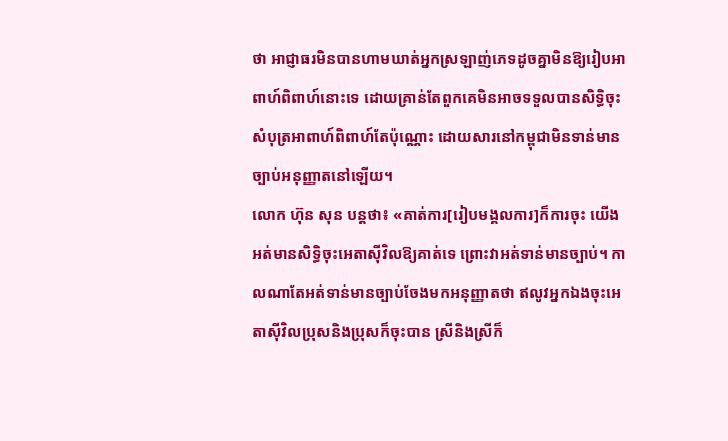ថា អាជ្ញាធរមិនបានហាមឃាត់អ្នកស្រឡាញ់ភេទដូចគ្នាមិនឱ្យរៀបអាពាហ៍ពិពាហ៍នោះទេ ដោយគ្រាន់តែពួកគេមិនអាចទទួលបានសិទ្ធិចុះសំបុត្រអាពាហ៍ពិពាហ៍តែប៉ុណ្ណោះ ដោយសារនៅកម្ពុជាមិនទាន់មានច្បាប់អនុញ្ញាតនៅឡើយ។
លោក ហ៊ុន សុន បន្តថា៖ «គាត់ការ[រៀបមង្គលការ]ក៏ការចុះ យើងអត់មានសិទ្ធិចុះអេតាស៊ីវិលឱ្យគាត់ទេ ព្រោះវាអត់ទាន់មានច្បាប់។ កាលណាតែអត់ទាន់មានច្បាប់ចែងមកអនុញ្ញាតថា ឥលូវអ្នកឯងចុះអេតាស៊ីវិលប្រុសនិងប្រុសក៏ចុះបាន ស្រីនិងស្រីក៏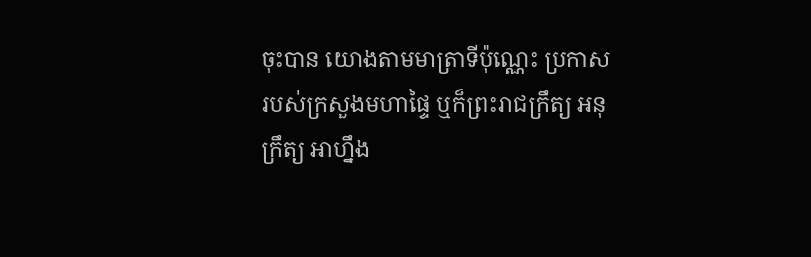ចុះបាន យោងតាមមាត្រាទីប៉ុណ្ណេះ ប្រកាសរបស់ក្រសួងមហាផ្ទៃ ឬក៏ព្រះរាជក្រឹត្យ អនុក្រឹត្យ អាហ្នឹង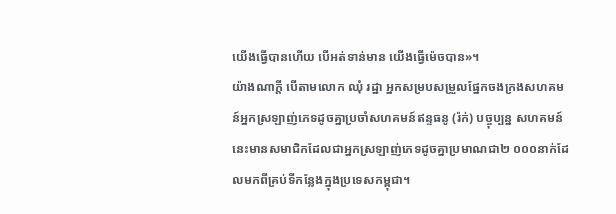យើងធ្វើបានហើយ បើអត់ទាន់មាន យើងធ្វើម៉េចបាន»។
យ៉ាងណាក្តី បើតាមលោក ឈុំ រដ្ឋា អ្នកសម្របសម្រួលផ្នែកចងក្រងសហគមន៍អ្នកស្រឡាញ់ភេទដូចគ្នាប្រចាំសហគមន៍ឥន្ទធនូ (រ៉ក់) បច្ចុប្បន្ន សហគមន៍នេះមានសមាជិកដែលជាអ្នកស្រឡាញ់ភេទដូចគ្នាប្រមាណជា២ ០០០នាក់ដែលមកពីគ្រប់ទីកន្លែងក្នុងប្រទេសកម្ពុជា។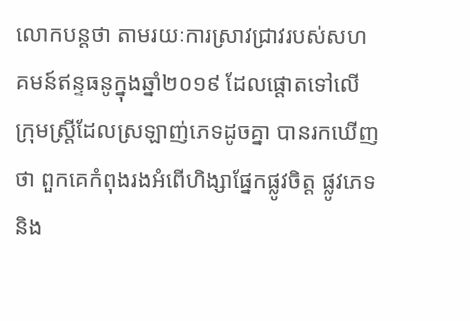លោកបន្តថា តាមរយៈការស្រាវជ្រាវរបស់សហគមន៍ឥន្ទធនូក្នុងឆ្នាំ២០១៩ ដែលផ្តោតទៅលើក្រុមស្រ្តីដែលស្រឡាញ់ភេទដូចគ្នា បានរកឃើញថា ពួកគេកំពុងរងអំពើហិង្សាផ្នែកផ្លូវចិត្ត ផ្លូវភេទ និង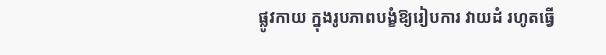ផ្លូវកាយ ក្នុងរូបភាពបង្ខំឱ្យរៀបការ វាយដំ រហូតធ្វើ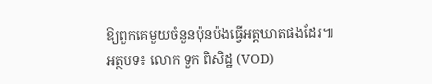ឱ្យពួកគេមួយចំនួនប៉ុនប៉ងធ្វើអត្តឃាតផងដែរ៕
អត្ថបទ៖ លោក ទួក ពិសិដ្ឋ (VOD)